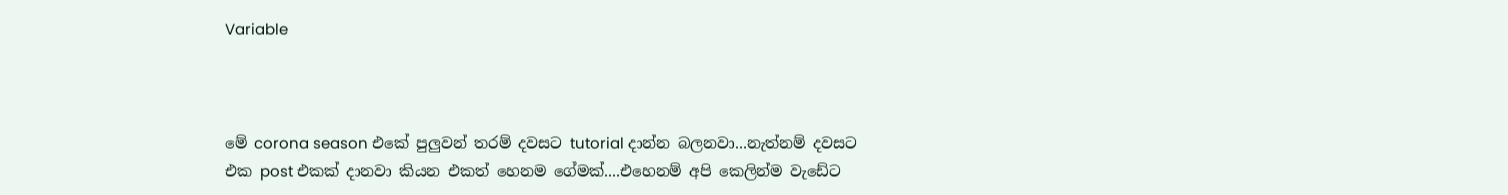Variable



මේ corona season එකේ පුලුවන් තරම් දවසට tutorial දාන්න බලනවා...නැත්නම් දවසට එක post එකක් දානවා කියන එකත් හෙනම ගේමක්....එහෙනම් අපි කෙලින්ම වැඩේට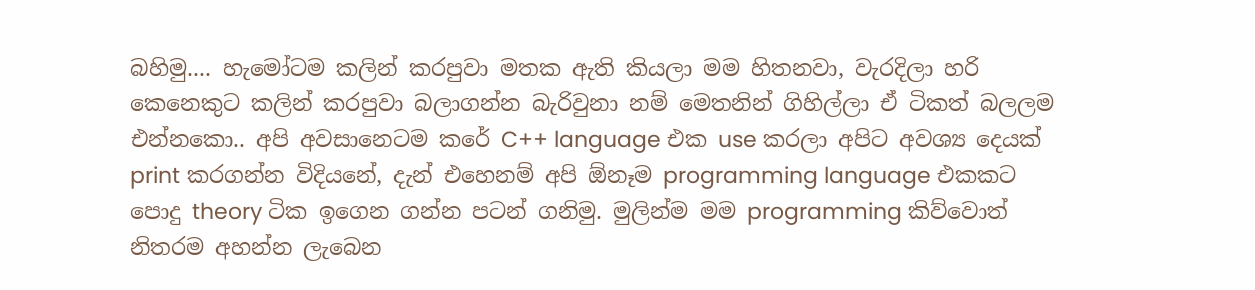බහිමු.... හැමෝටම කලින් කරපුවා මතක ඇති කියලා මම හිතනවා, වැරදිලා හරි කෙනෙකුට කලින් කරපුවා බලාගන්න බැරිවුනා නම් මෙතනින් ගිහිල්ලා ඒ ටිකත් බලලම එන්නකො.. අපි අවසානෙටම කරේ C++ language එක use කරලා අපිට අවශ්‍ය දෙයක් print කරගන්න විදියනේ, දැන් එහෙනම් අපි ඕනෑම programming language එකකට පොදු theory ටික ඉගෙන ගන්න පටන් ගනිමු. මුලින්ම මම programming කිව්වොත් නිතරම අහන්න ලැබෙන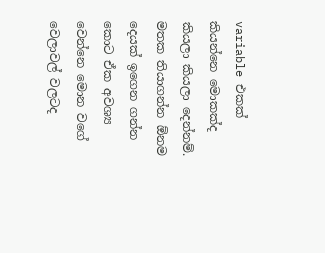variable එකක් කියන්නෙ මොකක්ද කියලා කියලා දෙන්නම්. මතක තියාගන්න ඕනම දෙයක් ඉගෙන ගන්න කොට ඒක අවශ්‍ය වෙන්නෙ මොන වගේ වෙලාවල් වලටද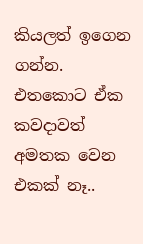කියලත් ඉගෙන ගන්න. එතකොට ඒක කවදාවත් අමතක වෙන එකක් නෑ..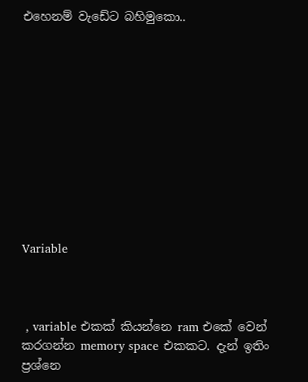එහෙනම් වැඩේට බහිමුකො..











Variable



 , variable එකක් කියන්නෙ ram එකේ වෙන් කරගන්න memory space එකකට. දැන් ඉතිං ප්‍රශ්නෙ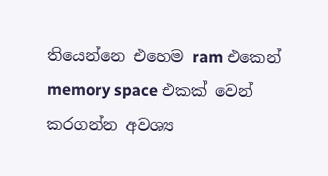තියෙන්නෙ එහෙම ram එකෙන් memory space එකක් වෙන් කරගන්න අවශ්‍ය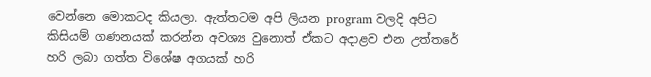වෙන්නෙ මොකටද කියලා. ඇත්තටම අපි ලියන program වලදි අපිට කිසියම් ගණනයක් කරන්න අවශ්‍ය වුනොත් ඒකට අදාළව එන උත්තරේ හරි ලබා ගත්ත විශේෂ අගයක් හරි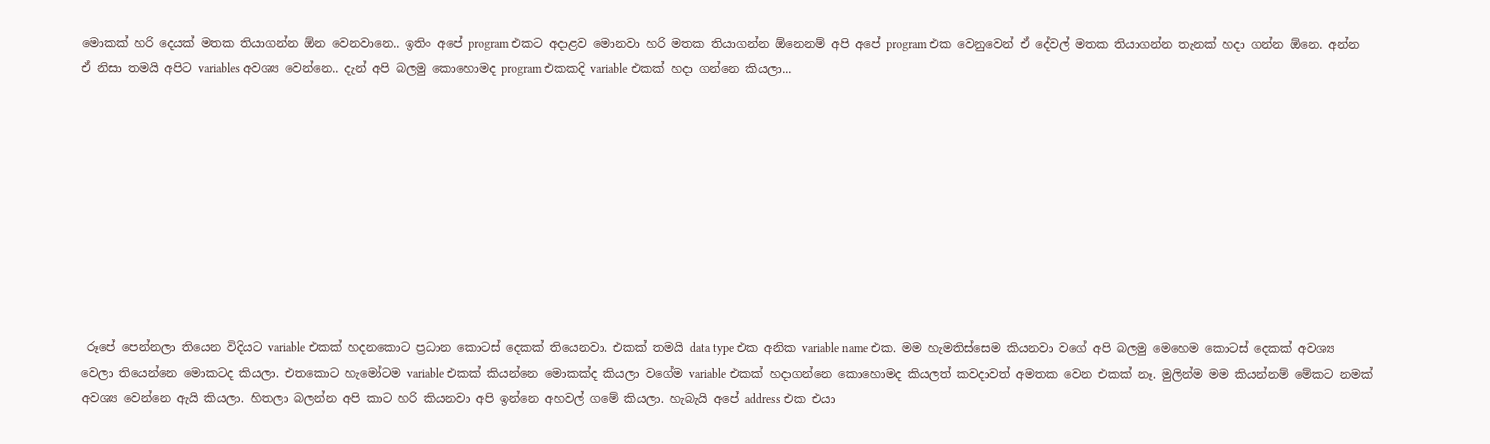මොකක් හරි දෙයක් මතක තියාගන්න ඕන වෙනවානෙ.. ඉතිං අපේ program එකට අදාළව මොනවා හරි මතක තියාගන්න ඕනෙනම් අපි අපේ program එක වෙනුවෙන් ඒ දේවල් මතක තියාගන්න තැනක් හදා ගන්න ඕනෙ. අන්න ඒ නිසා තමයි අපිට variables අවශ්‍ය වෙන්නෙ.. දැන් අපි බලමු කොහොමද program එකකදි variable එකක් හදා ගන්නෙ කියලා...










 රූපේ පෙන්නලා තියෙන විදියට variable එකක් හදනකොට ප්‍රධාන කොටස් දෙකක් තියෙනවා. එකක් තමයි data type එක අනික variable name එක. මම හැමතිස්සෙම කියනවා වගේ අපි බලමු මෙහෙම කොටස් දෙකක් අවශ්‍ය වෙලා තියෙන්නෙ මොකටද කියලා. එතකොට හැමෝටම variable එකක් කියන්නෙ මොකක්ද කියලා වගේම variable එකක් හදාගන්නෙ කොහොමද කියලත් කවදාවත් අමතක වෙන එකක් නෑ. මුලින්ම මම කියන්නම් මේකට නමක් අවශ්‍ය වෙන්නෙ ඇයි කියලා. හිතලා බලන්න අපි කාට හරි කියනවා අපි ඉන්නෙ අහවල් ගමේ කියලා. හැබැයි අපේ address එක එයා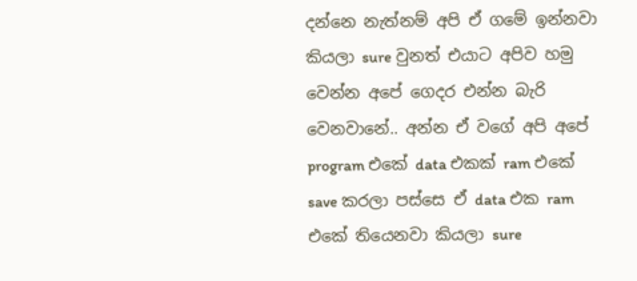දන්නෙ නැත්නම් අපි ඒ ගමේ ඉන්නවා කියලා sure වුනත් එයාට අපිව හමු වෙන්න අපේ ගෙදර එන්න බැරි වෙනවානේ.. අන්න ඒ වගේ අපි අපේ program එකේ data එකක් ram එකේ save කරලා පස්සෙ ඒ data එක ram එකේ තියෙනවා කියලා sure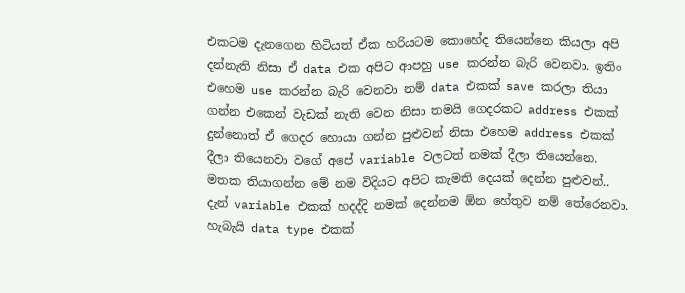එකටම දැනගෙන හිටියත් ඒක හරියටම කොහේද තියෙන්නෙ කියලා අපි දන්නැති නිසා ඒ data එක අපිට ආපහු use කරන්න බැරි වෙනවා. ඉතිං එහෙම use කරන්න බැරි වෙනවා නම් data එකක් save කරලා තියා ගන්න එකෙන් වැඩක් නැති වෙන නිසා තමයි ගෙදරකට address එකක් දුන්නොත් ඒ ගෙදර හොයා ගන්න පුළුවන් නිසා එහෙම address එකක් දීලා තියෙනවා වගේ අපේ variable වලටත් නමක් දීලා තියෙන්නෙ. මතක තියාගන්න මේ නම විදියට අපිට කැමති දෙයක් දෙන්න පුළුවන්.. දැන් variable එකක් හදද්දි නමක් දෙන්නම ඕන හේතුව නම් තේරෙනවා. හැබැයි data type එකක්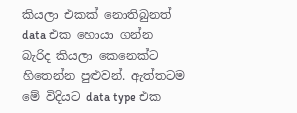කියලා එකක් නොතිබුනත් data එක හොයා ගන්න බැරිද කියලා කෙනෙක්ට හිතෙන්න පුළුවන්. ඇත්තටම මේ විදියට data type එක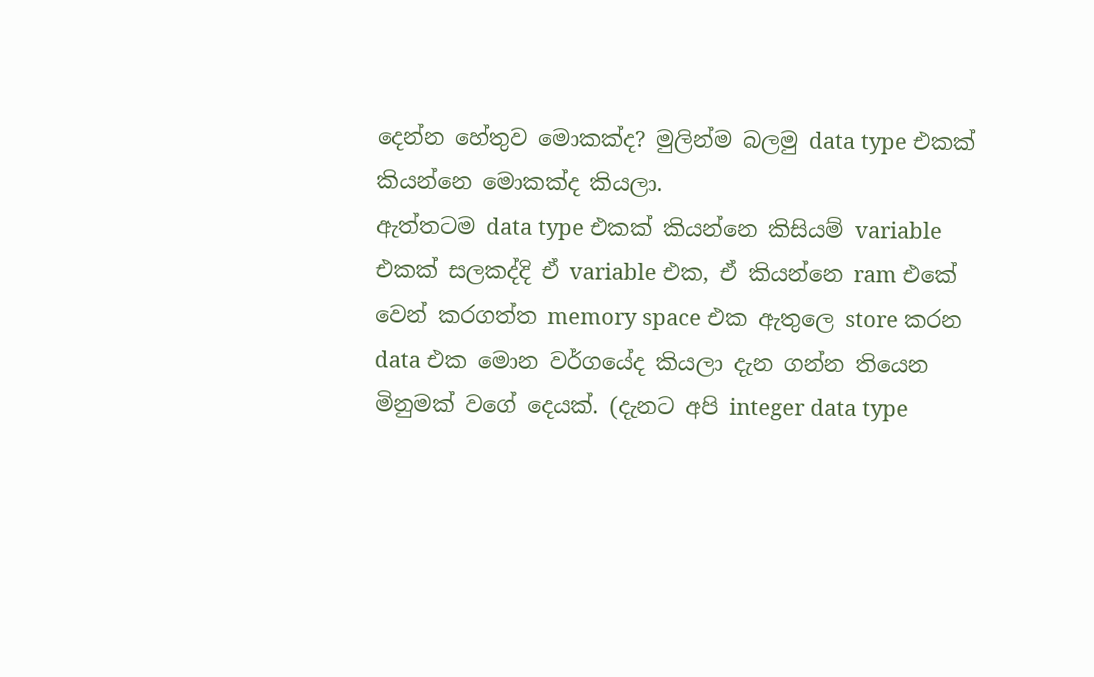දෙන්න හේතුව මොකක්ද? මුලින්ම බලමු data type එකක් කියන්නෙ මොකක්ද කියලා.
ඇත්තටම data type එකක් කියන්නෙ කිසියම් variable එකක් සලකද්දි ඒ variable එක, ඒ කියන්නෙ ram එකේ වෙන් කරගත්ත memory space එක ඇතුලෙ store කරන data එක මොන වර්ගයේද කියලා දැන ගන්න තියෙන මිනුමක් වගේ දෙයක්. (දැනට අපි integer data type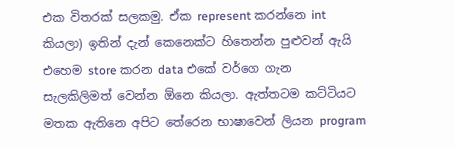එක විතරක් සලකමු. ඒක represent කරන්නෙ int කියලා) ඉතින් දැන් කෙනෙක්ට හිතෙන්න පුළුවන් ඇයි එහෙම store කරන data එකේ වර්ගෙ ගැන සැලකිලිමත් වෙන්න ඕනෙ කියලා. ඇත්තටම කට්ටියට මතක ඇතිනෙ අපිට තේරෙන භාෂාවෙන් ලියන program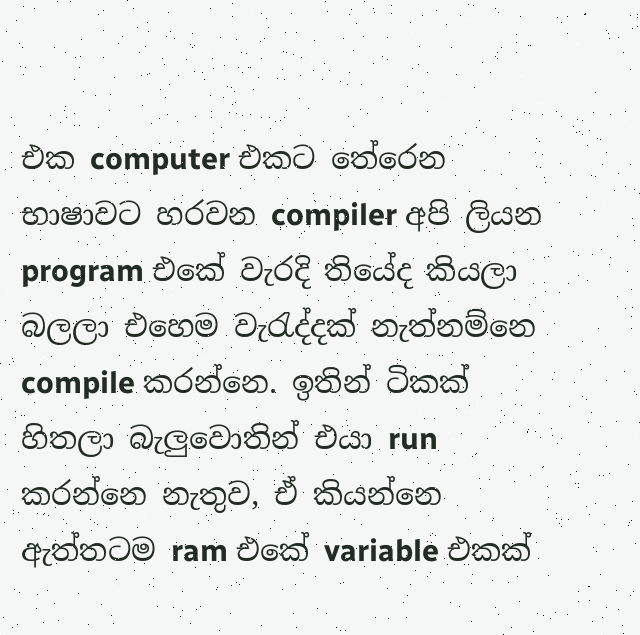එක computer එකට තේරෙන භාෂාවට හරවන compiler අපි ලියන program එකේ වැරදි තියේද කියලා බලලා එහෙම වැරැද්දක් නැත්නම්නෙ compile කරන්නෙ. ඉතින් ටිකක් හිතලා බැලුවොතින් එයා run කරන්නෙ නැතුව, ඒ කියන්නෙ ඇත්තටම ram එකේ variable එකක්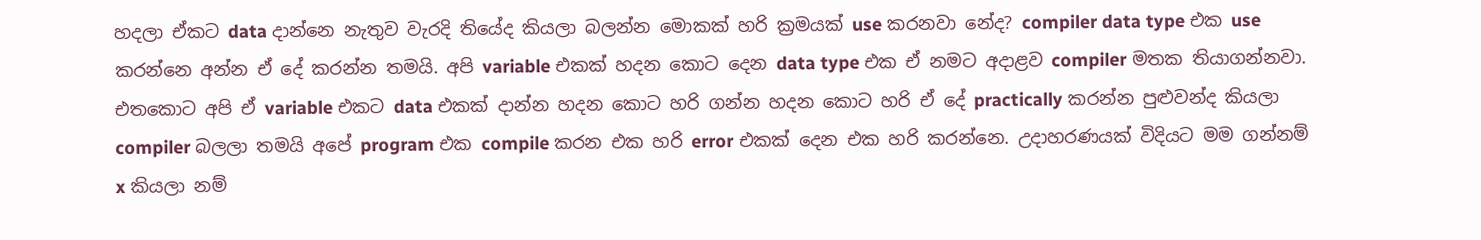හදලා ඒකට data දාන්නෙ නැතුව වැරදි තියේද කියලා බලන්න මොකක් හරි ක්‍රමයක් use කරනවා නේද? compiler data type එක use කරන්නෙ අන්න ඒ දේ කරන්න තමයි. අපි variable එකක් හදන කොට දෙන data type එක ඒ නමට අදාළව compiler මතක තියාගන්නවා. එතකොට අපි ඒ variable එකට data එකක් දාන්න හදන කොට හරි ගන්න හදන කොට හරි ඒ දේ practically කරන්න පුළුවන්ද කියලා compiler බලලා තමයි අපේ program එක compile කරන එක හරි error එකක් දෙන එක හරි කරන්නෙ. උදාහරණයක් විදියට මම ගන්නම් x කියලා නම්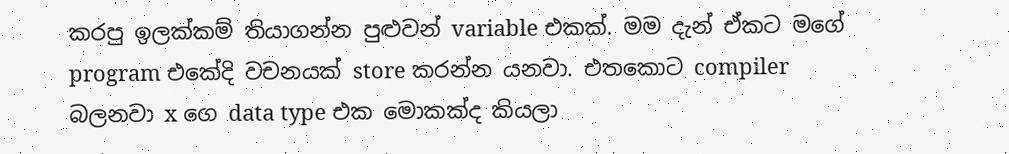කරපු ඉලක්කම් තියාගන්න පුළුවන් variable එකක්. මම දැන් ඒකට මගේ program එකේදි වචනයක් store කරන්න යනවා. එතකොට compiler බලනවා x ගෙ data type එක මොකක්ද කියලා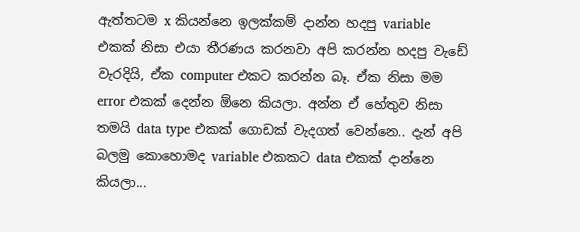ඇත්තටම x කියන්නෙ ඉලක්කම් දාන්න හදපු variable එකක් නිසා එයා තීරණය කරනවා අපි කරන්න හදපු වැඩේ වැරදියි, ඒක computer එකට කරන්න බෑ. ඒක නිසා මම error එකක් දෙන්න ඕනෙ කියලා. අන්න ඒ හේතුව නිසා තමයි data type එකක් ගොඩක් වැදගත් වෙන්නෙ.. දැන් අපි බලමු කොහොමද variable එකකට data එකක් දාන්නෙ කියලා...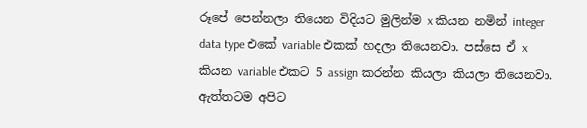රූපේ පෙන්නලා තියෙන විදියට මුලින්ම x කියන නමින් integer data type එකේ variable එකක් හදලා තියෙනවා. පස්සෙ ඒ x කියන variable එකට 5 assign කරන්න කියලා කියලා තියෙනවා. ඇත්තටම අපිට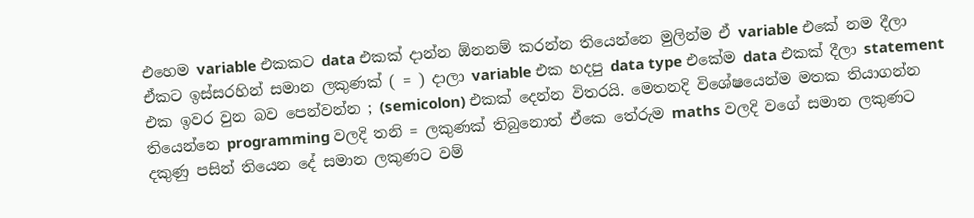එහෙම variable එකකට data එකක් දාන්න ඕනනම් කරන්න තියෙන්නෙ මුලින්ම ඒ variable එකේ නම දීලා ඒකට ඉස්සරහින් සමාන ලකුණක් ( = ) දාලා variable එක හදපු data type එකේම data එකක් දීලා statement එක ඉවර වුන බව පෙන්වන්න ; (semicolon) එකක් දෙන්න විතරයි. මෙතනදි විශේෂයෙන්ම මතක තියාගන්න තියෙන්නෙ programming වලදි තනි = ලකුණක් තිබුනොත් ඒකෙ තේරුම maths වලදි වගේ සමාන ලකුණට දකුණු පසින් තියෙන දේ සමාන ලකුණට වම්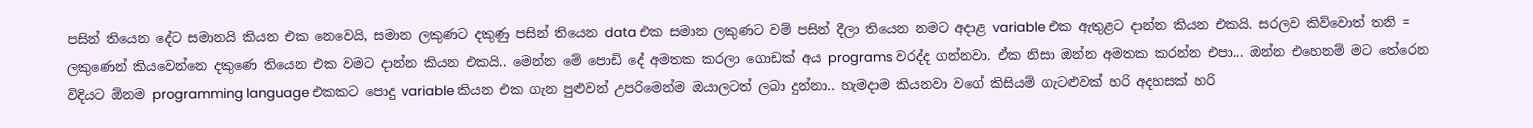පසින් තියෙන දේට සමානයි කියන එක නෙවෙයි, සමාන ලකුණට දකුණු පසින් තියෙන data එක සමාන ලකුණට වම් පසින් දීලා තියෙන නමට අදාළ variable එක ඇතුළට දාන්න කියන එකයි. සරලව කිව්වොත් තනි = ලකුණෙන් කියවෙන්නෙ දකුණෙ තියෙන එක වමට දාන්න කියන එකයි.. මෙන්න මේ පොඩි දේ අමතක කරලා ගොඩක් අය programs වරද්ද ගන්නවා. ඒක නිසා ඔන්න අමතක කරන්න එපා... ඔන්න එහෙනම් මට තේරෙන විදියට ඕනම programming language එකකට පොදු variable කියන එක ගැන පුළුවන් උපරිමෙන්ම ඔයාලටත් ලබා දුන්නා.. හැමදාම කියනවා වගේ කිසියම් ගැටළුවක් හරි අදහසක් හරි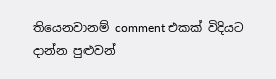තියෙනවානම් comment එකක් විදියට දාන්න පුළුවන්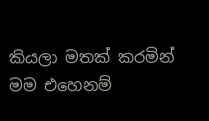කියලා මතක් කරමින් මම එහෙනම්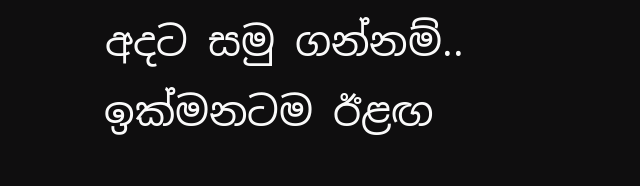අදට සමු ගන්නම්.. ඉක්මනටම ඊළඟ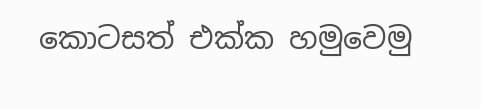කොටසත් එක්ක හමුවෙමු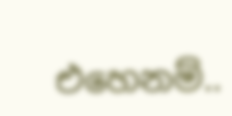එහෙනම්..